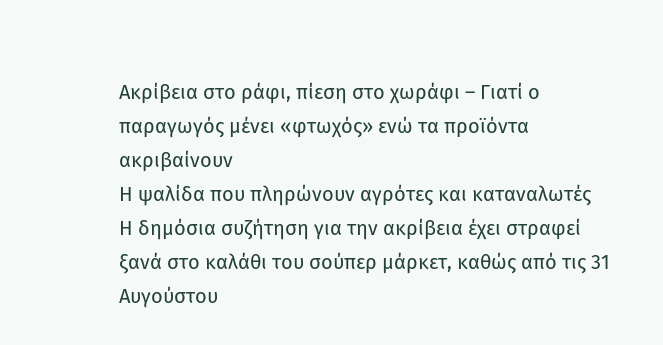Ακρίβεια στο ράφι, πίεση στο χωράφι – Γιατί ο παραγωγός μένει «φτωχός» ενώ τα προϊόντα ακριβαίνουν
Η ψαλίδα που πληρώνουν αγρότες και καταναλωτές
Η δημόσια συζήτηση για την ακρίβεια έχει στραφεί ξανά στο καλάθι του σούπερ μάρκετ, καθώς από τις 31 Αυγούστου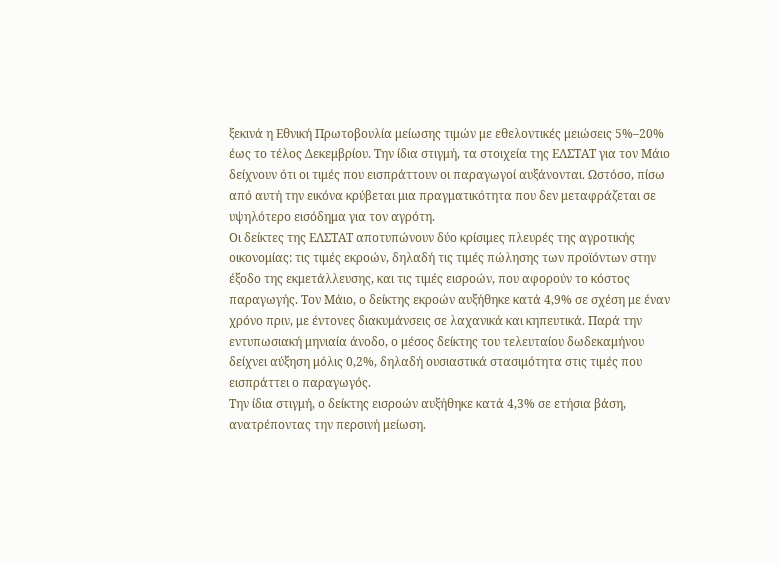ξεκινά η Εθνική Πρωτοβουλία μείωσης τιμών με εθελοντικές μειώσεις 5%–20% έως το τέλος Δεκεμβρίου. Την ίδια στιγμή, τα στοιχεία της ΕΛΣΤΑΤ για τον Μάιο δείχνουν ότι οι τιμές που εισπράττουν οι παραγωγοί αυξάνονται. Ωστόσο, πίσω από αυτή την εικόνα κρύβεται μια πραγματικότητα που δεν μεταφράζεται σε υψηλότερο εισόδημα για τον αγρότη.
Οι δείκτες της ΕΛΣΤΑΤ αποτυπώνουν δύο κρίσιμες πλευρές της αγροτικής οικονομίας: τις τιμές εκροών, δηλαδή τις τιμές πώλησης των προϊόντων στην έξοδο της εκμετάλλευσης, και τις τιμές εισροών, που αφορούν το κόστος παραγωγής. Τον Μάιο, ο δείκτης εκροών αυξήθηκε κατά 4,9% σε σχέση με έναν χρόνο πριν, με έντονες διακυμάνσεις σε λαχανικά και κηπευτικά. Παρά την εντυπωσιακή μηνιαία άνοδο, ο μέσος δείκτης του τελευταίου δωδεκαμήνου δείχνει αύξηση μόλις 0,2%, δηλαδή ουσιαστικά στασιμότητα στις τιμές που εισπράττει ο παραγωγός.
Την ίδια στιγμή, ο δείκτης εισροών αυξήθηκε κατά 4,3% σε ετήσια βάση, ανατρέποντας την περσινή μείωση.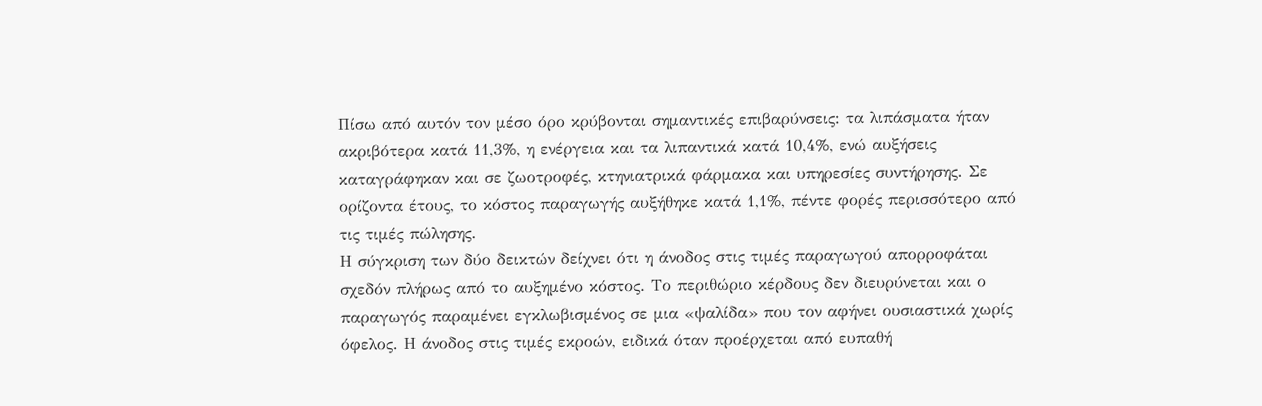Πίσω από αυτόν τον μέσο όρο κρύβονται σημαντικές επιβαρύνσεις: τα λιπάσματα ήταν ακριβότερα κατά 11,3%, η ενέργεια και τα λιπαντικά κατά 10,4%, ενώ αυξήσεις καταγράφηκαν και σε ζωοτροφές, κτηνιατρικά φάρμακα και υπηρεσίες συντήρησης. Σε ορίζοντα έτους, το κόστος παραγωγής αυξήθηκε κατά 1,1%, πέντε φορές περισσότερο από τις τιμές πώλησης.
Η σύγκριση των δύο δεικτών δείχνει ότι η άνοδος στις τιμές παραγωγού απορροφάται σχεδόν πλήρως από το αυξημένο κόστος. Το περιθώριο κέρδους δεν διευρύνεται και ο παραγωγός παραμένει εγκλωβισμένος σε μια «ψαλίδα» που τον αφήνει ουσιαστικά χωρίς όφελος. Η άνοδος στις τιμές εκροών, ειδικά όταν προέρχεται από ευπαθή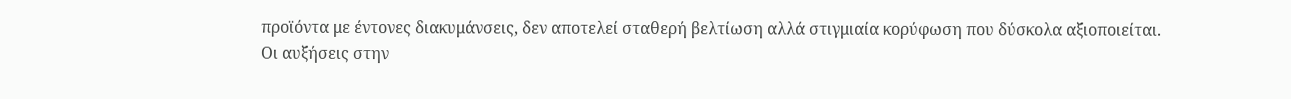προϊόντα με έντονες διακυμάνσεις, δεν αποτελεί σταθερή βελτίωση αλλά στιγμιαία κορύφωση που δύσκολα αξιοποιείται.
Οι αυξήσεις στην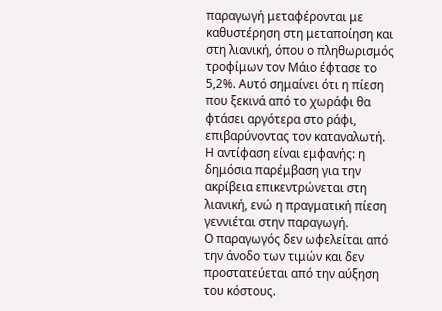παραγωγή μεταφέρονται με καθυστέρηση στη μεταποίηση και στη λιανική, όπου ο πληθωρισμός τροφίμων τον Μάιο έφτασε το 5,2%. Αυτό σημαίνει ότι η πίεση που ξεκινά από το χωράφι θα φτάσει αργότερα στο ράφι, επιβαρύνοντας τον καταναλωτή. Η αντίφαση είναι εμφανής: η δημόσια παρέμβαση για την ακρίβεια επικεντρώνεται στη λιανική, ενώ η πραγματική πίεση γεννιέται στην παραγωγή.
Ο παραγωγός δεν ωφελείται από την άνοδο των τιμών και δεν προστατεύεται από την αύξηση του κόστους.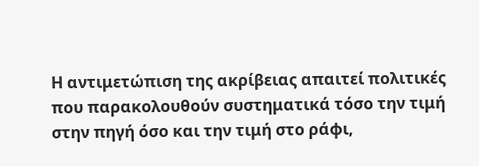Η αντιμετώπιση της ακρίβειας απαιτεί πολιτικές που παρακολουθούν συστηματικά τόσο την τιμή στην πηγή όσο και την τιμή στο ράφι,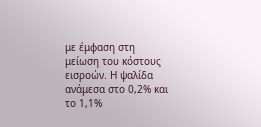με έμφαση στη μείωση του κόστους εισροών. Η ψαλίδα ανάμεσα στο 0,2% και το 1,1%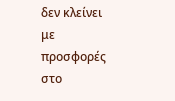δεν κλείνει με προσφορές στο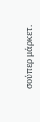σούπερ μάρκετ.